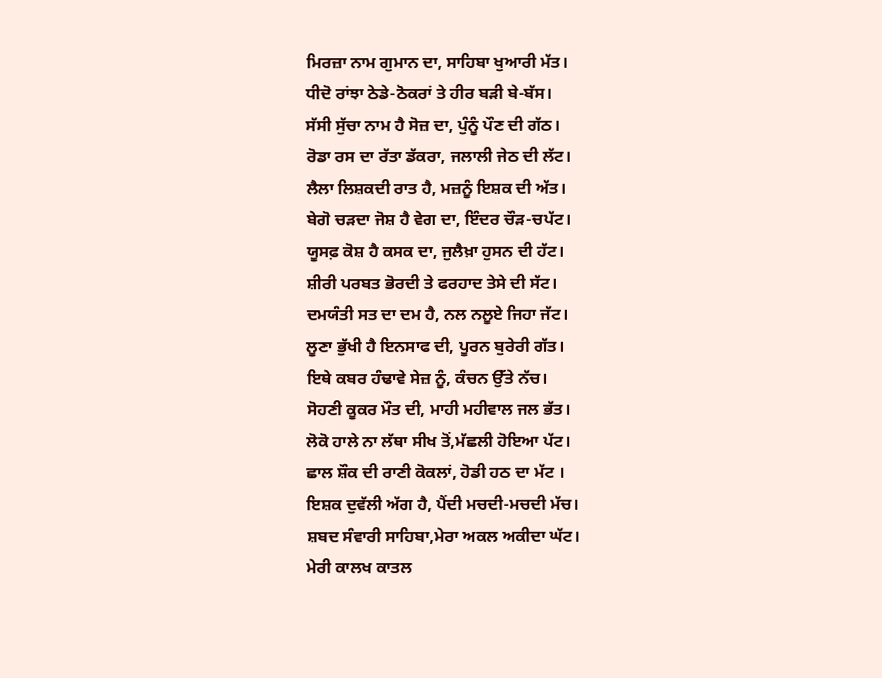ਮਿਰਜ਼ਾ ਨਾਮ ਗੁਮਾਨ ਦਾ, ਸਾਹਿਬਾ ਖੁਆਰੀ ਮੱਤ।
ਧੀਦੋ ਰਾਂਝਾ ਠੇਡੇ-ਠੋਕਰਾਂ ਤੇ ਹੀਰ ਬੜੀ ਬੇ-ਬੱਸ।
ਸੱਸੀ ਸੁੱਚਾ ਨਾਮ ਹੈ ਸੋਜ਼ ਦਾ, ਪੁੰਨੂੰ ਪੌਣ ਦੀ ਗੱਠ।
ਰੋਡਾ ਰਸ ਦਾ ਰੱਤਾ ਡੱਕਰਾ, ਜਲਾਲੀ ਜੇਠ ਦੀ ਲੱਟ।
ਲੈਲਾ ਲਿਸ਼ਕਦੀ ਰਾਤ ਹੈ, ਮਜ਼ਨੂੰ ਇਸ਼ਕ ਦੀ ਅੱਤ।
ਬੇਗੋ ਚੜਦਾ ਜੋਸ਼ ਹੈ ਵੇਗ ਦਾ, ਇੰਦਰ ਚੌੜ-ਚਪੱਟ।
ਯੂਸਫ਼ ਕੋਸ਼ ਹੈ ਕਸਕ ਦਾ, ਜੁਲੈਖ਼ਾ ਹੁਸਨ ਦੀ ਹੱਟ।
ਸ਼ੀਰੀ ਪਰਬਤ ਭੋਰਦੀ ਤੇ ਫਰਹਾਦ ਤੇਸੇ ਦੀ ਸੱਟ।
ਦਮਯੰਤੀ ਸਤ ਦਾ ਦਮ ਹੈ, ਨਲ ਨਲੂਏ ਜਿਹਾ ਜੱਟ।
ਲੂਣਾ ਭੁੱਖੀ ਹੈ ਇਨਸਾਫ ਦੀ, ਪੂਰਨ ਬੁਰੇਰੀ ਗੱਤ।
ਇਥੇ ਕਬਰ ਹੰਢਾਵੇ ਸੇਜ਼ ਨੂੰ, ਕੰਚਨ ਉੱਤੇ ਨੱਚ।
ਸੋਹਣੀ ਕੂਕਰ ਮੌਤ ਦੀ, ਮਾਹੀ ਮਹੀਵਾਲ ਜਲ ਭੱਤ।
ਲੋਕੋ ਹਾਲੇ ਨਾ ਲੱਥਾ ਸੀਖ ਤੋਂ,ਮੱਛਲੀ ਹੋਇਆ ਪੱਟ।
ਛਾਲ ਸ਼ੌਕ ਦੀ ਰਾਣੀ ਕੋਕਲਾਂ, ਹੋਡੀ ਹਠ ਦਾ ਮੱਟ ।
ਇਸ਼ਕ ਦੁਵੱਲੀ ਅੱਗ ਹੈ, ਪੈਂਦੀ ਮਚਦੀ-ਮਚਦੀ ਮੱਚ।
ਸ਼ਬਦ ਸੰਵਾਰੀ ਸਾਹਿਬਾ,ਮੇਰਾ ਅਕਲ ਅਕੀਦਾ ਘੱਟ।
ਮੇਰੀ ਕਾਲਖ ਕਾਤਲ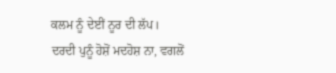ਕਲਮ ਨੂੰ ਦੇਈਂ ਨੂਰ ਦੀ ਲੱਪ।
ਦਰਦੀ ਪੁਨੂੰ ਹੋਸ਼ੋਂ ਮਦਹੋਸ਼ ਨਾ, ਵਗਲੋਂ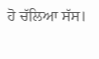ਹੋ ਚੱਲਿਆ ਸੱਸ।